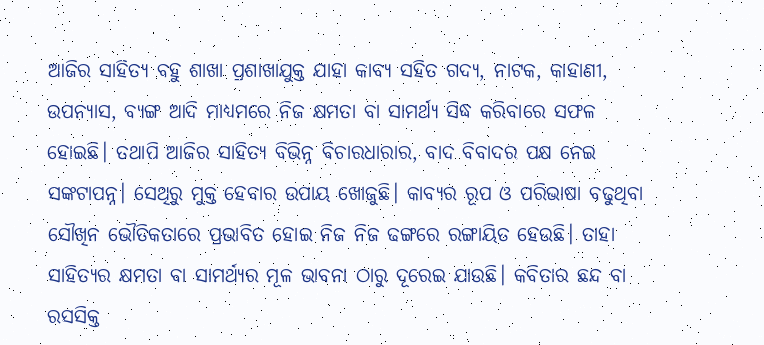ଆଜିର ସାହିତ୍ୟ ବହୁ ଶାଖା ପ୍ରଶାଖାଯୁକ୍ତ ଯାହା କାବ୍ୟ ସହିତ ଗଦ୍ୟ, ନାଟକ, କାହାଣୀ, ଉପନ୍ୟାସ, ବ୍ୟଙ୍ଗ ଆଦି ମାଧ୍ୟମରେ ନିଜ କ୍ଷମତା ବା ସାମର୍ଥ୍ୟ ସିଦ୍ଧ କରିବାରେ ସଫଳ ହୋଇଛି। ତଥାପି ଆଜିର ସାହିତ୍ୟ ବିଭିନ୍ନ ବିଚାରଧାରାର, ବାଦ ବିବାଦର ପକ୍ଷ ନେଇ ସଙ୍କଟାପନ୍ନ। ସେଥିରୁ ମୁକ୍ତ ହେବାର ଉପାୟ ଖୋଜୁଛି। କାବ୍ୟର ରୂପ ଓ ପରିଭାଷା ବଢୁଥିବା ସୌଖିନ ଭୌତିକତାରେ ପ୍ରଭାବିତ ହୋଇ ନିଜ ନିଜ ଢଙ୍ଗରେ ରଙ୍ଗାୟିତ ହେଉଛି। ତାହା ସାହିତ୍ୟର କ୍ଷମତା ବା ସାମର୍ଥ୍ୟର ମୂଳ ଭାବନା ଠାରୁ ଦୂରେଇ ଯାଉଛି। କବିତାର ଛନ୍ଦ ବା ରସସିକ୍ତ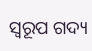ସ୍ଵରୂପ ଗଦ୍ୟ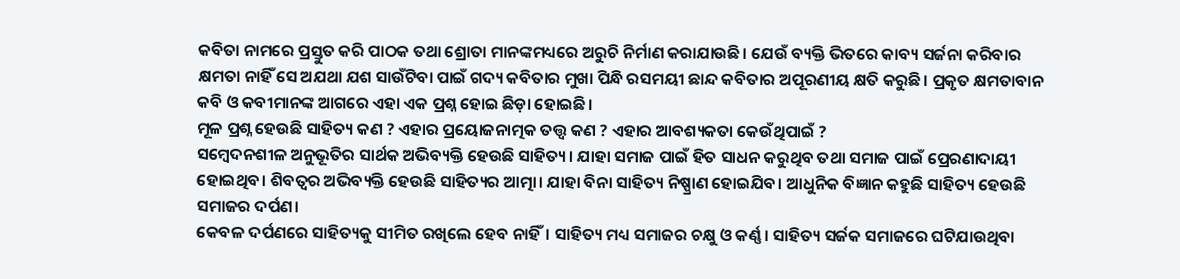କବିତା ନାମରେ ପ୍ରସ୍ତୁତ କରି ପାଠକ ତଥା ଶ୍ରୋତା ମାନଙ୍କମଧ୍ୟରେ ଅରୁଚି ନିର୍ମାଣ କରାଯାଉଛି। ଯେଉଁ ବ୍ୟକ୍ତି ଭିତରେ କାବ୍ୟ ସର୍ଜନା କରିବାର କ୍ଷମତା ନାହିଁ ସେ ଅଯଥା ଯଶ ସାଉଁଟିବା ପାଇଁ ଗଦ୍ୟ କବିତାର ମୁଖା ପିନ୍ଧି ରସମୟୀ ଛାନ୍ଦ କବିତାର ଅପୂରଣୀୟ କ୍ଷତି କରୁଛି। ପ୍ରକୃତ କ୍ଷମତାବାନ କବି ଓ କବୀମାନଙ୍କ ଆଗରେ ଏହା ଏକ ପ୍ରଶ୍ନ ହୋଇ ଛିଡ଼ା ହୋଇଛି।
ମୂଳ ପ୍ରଶ୍ନ ହେଉଛି ସାହିତ୍ୟ କଣ ? ଏହାର ପ୍ରୟୋଜନାତ୍ମକ ତତ୍ତ୍ୱ କଣ ? ଏହାର ଆବଶ୍ୟକତା କେଉଁଥିପାଇଁ ?
ସମ୍ବେଦନଶୀଳ ଅନୁଭୂତିର ସାର୍ଥକ ଅଭିବ୍ୟକ୍ତି ହେଉଛି ସାହିତ୍ୟ। ଯାହା ସମାଜ ପାଇଁ ହିତ ସାଧନ କରୁଥିବ ତଥା ସମାଜ ପାଇଁ ପ୍ରେରଣାଦାୟୀ ହୋଇଥିବ। ଶିବତ୍ୱର ଅଭିବ୍ୟକ୍ତି ହେଉଛି ସାହିତ୍ୟର ଆତ୍ମା। ଯାହା ବିନା ସାହିତ୍ୟ ନିଷ୍ପ୍ରାଣ ହୋଇଯିବ। ଆଧୁନିକ ବିଜ୍ଞାନ କହୁଛି ସାହିତ୍ୟ ହେଉଛି ସମାଜର ଦର୍ପଣ।
କେବଳ ଦର୍ପଣରେ ସାହିତ୍ୟକୁ ସୀମିତ ରଖିଲେ ହେବ ନାହିଁ। ସାହିତ୍ୟ ମଧ୍ୟ ସମାଜର ଚକ୍ଷୁ ଓ କର୍ଣ୍ଣ। ସାହିତ୍ୟ ସର୍ଜକ ସମାଜରେ ଘଟିଯାଉଥିବା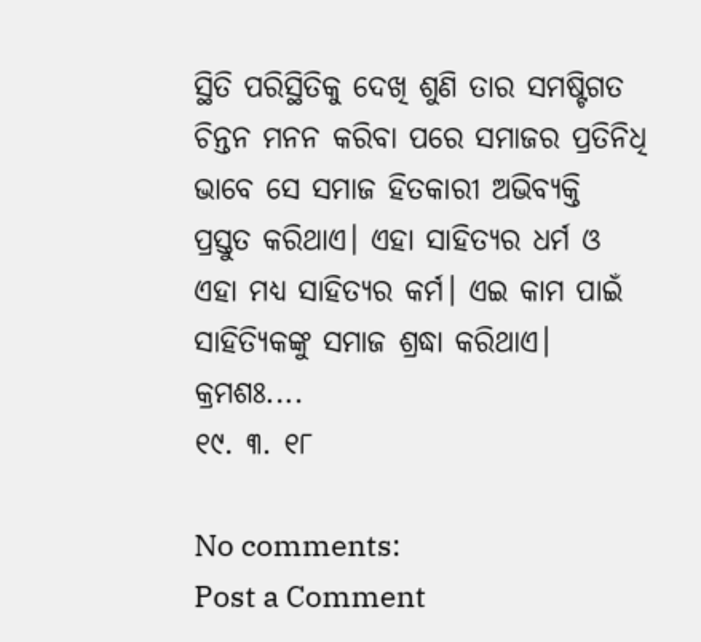ସ୍ଥିତି ପରିସ୍ଥିତିକୁ ଦେଖି ଶୁଣି ତାର ସମଷ୍ଟିଗତ ଚିନ୍ତନ ମନନ କରିବା ପରେ ସମାଜର ପ୍ରତିନିଧି ଭାବେ ସେ ସମାଜ ହିତକାରୀ ଅଭିବ୍ୟକ୍ତି ପ୍ରସ୍ତୁତ କରିଥାଏ। ଏହା ସାହିତ୍ୟର ଧର୍ମ ଓ ଏହା ମଧ୍ୟ ସାହିତ୍ୟର କର୍ମ। ଏଇ କାମ ପାଇଁ ସାହିତ୍ୟିକଙ୍କୁ ସମାଜ ଶ୍ରଦ୍ଧା କରିଥାଏ।
କ୍ରମଶଃ....
୧୯. ୩. ୧୮

No comments:
Post a Comment